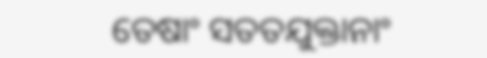ତେଷାଂ ସତତଯୁକ୍ତାନାଂ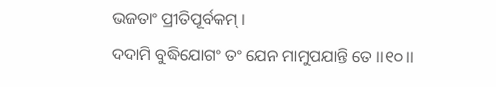ଭଜତାଂ ପ୍ରୀତିପୂର୍ବକମ୍ ।
ଦଦାମି ବୁଦ୍ଧିଯୋଗଂ ତଂ ଯେନ ମାମୁପଯାନ୍ତି ତେ ।।୧୦।।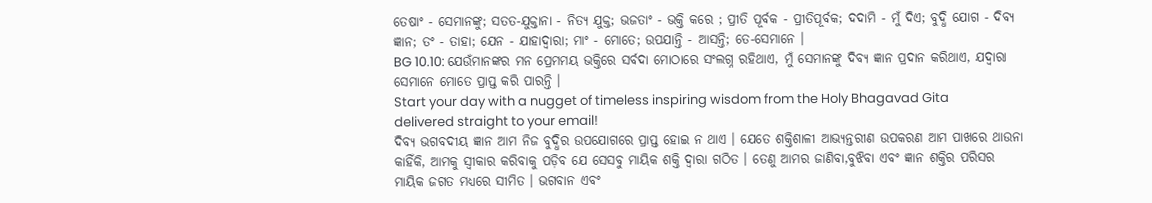ତେଷାଂ - ସେମାନଙ୍କୁ; ସତତ-ଯୁକ୍ତାନା - ନିତ୍ୟ ଯୁକ୍ତ; ଭଜତାଂ - ଭକ୍ତି କରେ ; ପ୍ରୀତି ପୂର୍ବକ - ପ୍ରୀତିପୂର୍ବକ; ଦଦାମି - ମୁଁ ଦିଏ; ବୁଦ୍ଧି ଯୋଗ - ଦିବ୍ୟ ଜ୍ଞାନ; ତଂ - ତାହା; ଯେନ - ଯାହାଦ୍ୱାରା; ମାଂ - ମୋତେ; ଉପଯାନ୍ତି - ଆସନ୍ତି; ତେ-ସେମାନେ ।
BG 10.10: ଯେଉଁମାନଙ୍କର ମନ ପ୍ରେମମୟ ଭକ୍ତିରେ ସର୍ବଦା ମୋଠାରେ ସଂଲଗ୍ନ ରହିଥାଏ, ମୁଁ ସେମାନଙ୍କୁ ଦିବ୍ୟ ଜ୍ଞାନ ପ୍ରଦାନ କରିଥାଏ, ଯଦ୍ୱାରା ସେମାନେ ମୋତେ ପ୍ରାପ୍ତ କରି ପାରନ୍ତି ।
Start your day with a nugget of timeless inspiring wisdom from the Holy Bhagavad Gita delivered straight to your email!
ଦିବ୍ୟ ଭଗବଦୀୟ ଜ୍ଞାନ ଆମ ନିଜ ବୁଦ୍ଧିର ଉପଯୋଗରେ ପ୍ରାପ୍ତ ହୋଇ ନ ଥାଏ । ଯେତେ ଶକ୍ତିଶାଳୀ ଆଭ୍ୟନ୍ତରୀଣ ଉପକରଣ ଆମ ପାଖରେ ଥାଉନା କାହିଁକି, ଆମକୁ ସ୍ୱୀକାର କରିବାକୁ ପଡ଼ିବ ଯେ ସେସବୁ ମାୟିକ ଶକ୍ତି ଦ୍ୱାରା ଗଠିତ । ତେଣୁ ଆମର ଜାଣିବା,ବୁଝିବା ଏବଂ ଜ୍ଞାନ ଶକ୍ତିର ପରିସର ମାୟିକ ଜଗତ ମଧ୍ୟରେ ସୀମିତ । ଭଗବାନ ଏବଂ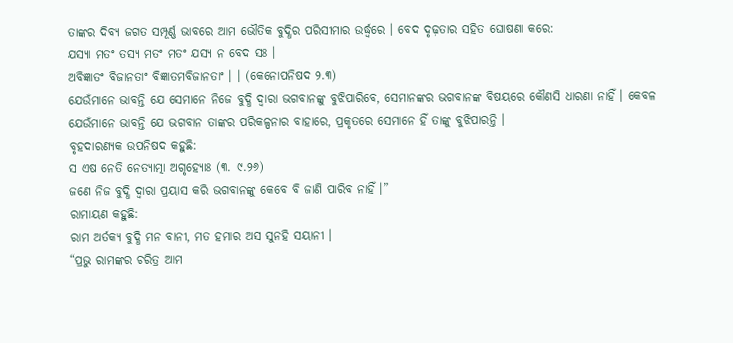ତାଙ୍କର ଦିବ୍ୟ ଜଗତ ସମ୍ପୂର୍ଣ୍ଣ ଭାବରେ ଆମ ଭୌତିକ ବୁଦ୍ଧିର ପରିସୀମାର ଉର୍ଦ୍ଧ୍ୱରେ । ବେଦ ଦୃଢ଼ତାର ସହିତ ଘୋଷଣା କରେ:
ଯସ୍ୟା ମତଂ ତସ୍ୟ ମତଂ ମତଂ ଯସ୍ୟ ନ ବେଦ ସଃ ।
ଅବିଜ୍ଞାତଂ ବିଜାନତାଂ ବିଜ୍ଞାତମବିଜାନତାଂ । । (କେନୋପନିଷଦ ୨.୩)
ଯେଉଁମାନେ ଭାବନ୍ତି ଯେ ସେମାନେ ନିଜେ ବୁଦ୍ଧି ଦ୍ୱାରା ଭଗବାନଙ୍କୁ ବୁଝିପାରିବେ, ସେମାନଙ୍କର ଭଗବାନଙ୍କ ବିଷୟରେ କୌଣସି ଧାରଣା ନାହିଁ । କେବଳ ଯେଉଁମାନେ ଭାବନ୍ତି ଯେ ଭଗବାନ ତାଙ୍କର ପରିକଳ୍ପନାର ବାହାରେ, ପ୍ରକୃତରେ ସେମାନେ ହିଁ ତାଙ୍କୁ ବୁଝିପାରନ୍ତି ।
ବୃହଦାରଣ୍ୟକ ଉପନିଷଦ କହୁଛି:
ସ ଏଷ ନେତି ନେତ୍ୟାତ୍ମା ଅଗୃହ୍ୟୋଃ (୩. ୯.୨୬)
ଜଣେ ନିଜ ବୁଦ୍ଧି ଦ୍ୱାରା ପ୍ରୟାସ କରି ଭଗବାନଙ୍କୁ କେବେ ବି ଜାଣି ପାରିବ ନାହିଁ ।”
ରାମାୟଣ କହୁଛି:
ରାମ ଅର୍ତକ୍ୟ ବୁଦ୍ଧି ମନ ବାନୀ, ମତ ହମାର ଅସ ସୁନହି ସୟାନୀ ।
“ପ୍ରଭୁ ରାମଙ୍କର ଚରିତ୍ର ଆମ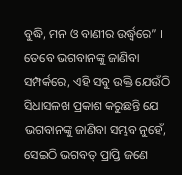ବୁଦ୍ଧି, ମନ ଓ ବାଣୀର ଉର୍ଦ୍ଧ୍ୱରେ” । ତେବେ ଭଗବାନଙ୍କୁ ଜାଣିବା ସମ୍ପର୍କରେ, ଏହି ସବୁ ଉକ୍ତି ଯେଉଁଠି ସିଧାସଳଖ ପ୍ରକାଶ କରୁଛନ୍ତି ଯେ ଭଗବାନଙ୍କୁ ଜାଣିବା ସମ୍ଭବ ନୁହେଁ, ସେଇଠି ଭଗବତ୍ ପ୍ରାପ୍ତି ଜଣେ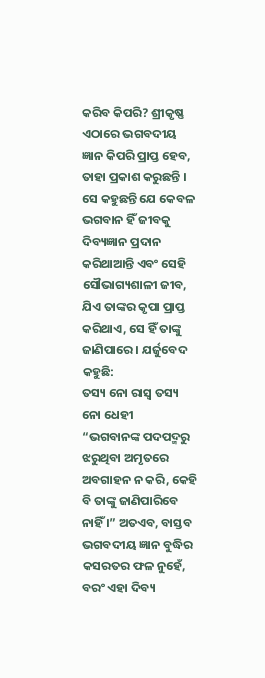କରିବ କିପରି? ଶ୍ରୀକୃଷ୍ଣ ଏଠାରେ ଭଗବଦୀୟ ଜ୍ଞାନ କିପରି ପ୍ରାପ୍ତ ହେବ, ତାହା ପ୍ରକାଶ କରୁଛନ୍ତି । ସେ କହୁଛନ୍ତି ଯେ କେବଳ ଭଗବାନ ହିଁ ଜୀବକୁ ଦିବ୍ୟଜ୍ଞାନ ପ୍ରଦାନ କରିଥାଆନ୍ତି ଏବଂ ସେହି ସୌଭାଗ୍ୟଶାଳୀ ଜୀବ, ଯିଏ ତାଙ୍କର କୃପା ପ୍ରାପ୍ତ କରିଥାଏ, ସେ ହିଁ ତାଙ୍କୁ ଜାଣିପାରେ । ଯର୍ଜୁବେଦ କହୁଛି:
ତସ୍ୟ ନୋ ରାସ୍ୱ ତସ୍ୟ ନୋ ଧେହୀ
“ଭଗବାନଙ୍କ ପଦପଦ୍ମରୁ ଝରୁଥିବା ଅମୃତରେ ଅବଗାହନ ନ କରି, କେହି ବି ତାଙ୍କୁ ଜାଣିପାରିବେ ନାହିଁ ।” ଅତଏବ, ବାସ୍ତବ ଭଗବଦୀୟ ଜ୍ଞାନ ବୁଦ୍ଧିର କସରତର ଫଳ ନୁହେଁ, ବରଂ ଏହା ଦିବ୍ୟ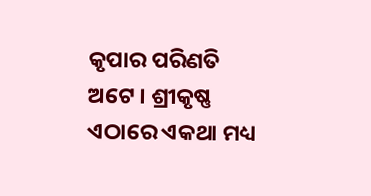କୃପାର ପରିଣତି ଅଟେ । ଶ୍ରୀକୃଷ୍ଣ ଏଠାରେ ଏକଥା ମଧ୍ୟ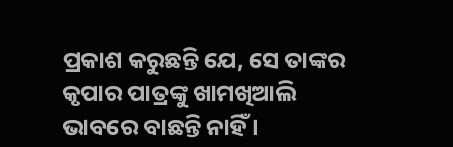ପ୍ରକାଶ କରୁଛନ୍ତି ଯେ, ସେ ତାଙ୍କର କୃପାର ପାତ୍ରଙ୍କୁ ଖାମଖିଆଲି ଭାବରେ ବାଛନ୍ତି ନାହିଁ ।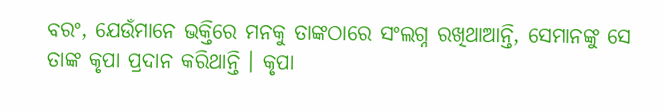ବରଂ, ଯେଉଁମାନେ ଭକ୍ତିରେ ମନକୁ ତାଙ୍କଠାରେ ସଂଲଗ୍ନ ରଖିଥାଆନ୍ତି, ସେମାନଙ୍କୁ ସେ ତାଙ୍କ କୃପା ପ୍ରଦାନ କରିଥାନ୍ତି । କୃପା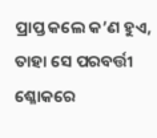ପ୍ରାପ୍ତ କଲେ କ’ଣ ହୁଏ, ତାହା ସେ ପରବର୍ତ୍ତୀ ଶ୍ଳୋକରେ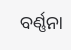ବର୍ଣ୍ଣନା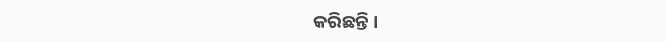କରିଛନ୍ତି ।